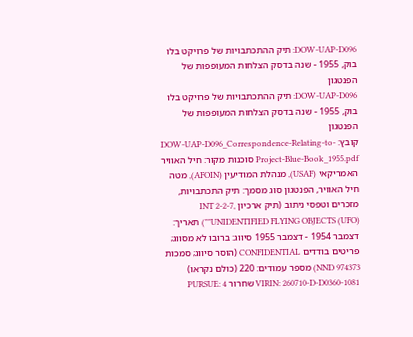DOW-UAP-D096: תיק ההתכתבויות של פרויקט בלו בוק, 1955 - שנה בדסק הצלחות המעופפות של הפנטגון
DOW-UAP-D096: תיק ההתכתבויות של פרויקט בלו בוק, 1955 - שנה בדסק הצלחות המעופפות של הפנטגון
קובץ: DOW-UAP-D096_Correspondence-Relating-to-Project-Blue-Book_1955.pdf סוכנות מקור: חיל האוויר האמריקאי (USAF), מנהלת המודיעין (AFOIN), מטה חיל האוויר, הפנטגון סוג מסמך: תיק התכתבויות, מזכרים וטפסי ניתוב (תיק ארכיון INT 2-2-7, "UNIDENTIFIED FLYING OBJECTS (UFO)") תאריך: דצמבר 1954 - דצמבר 1955 סיווג: ברובו לא מסווג; פריטים בודדים CONFIDENTIAL (הוסר סיווג; סמכות NND 974373) מספר עמודים: 220 (כולם נקראו) VIRIN: 260710-D-D0360-1081 שחרור PURSUE: 4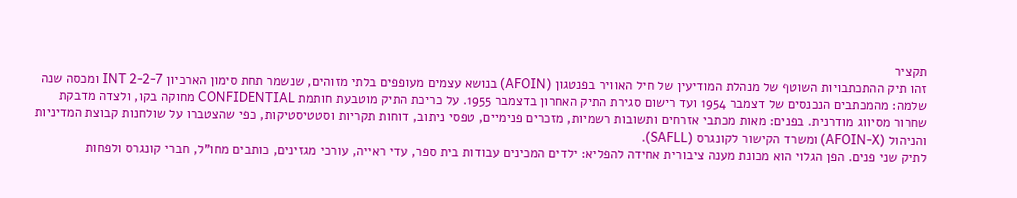תקציר
זהו תיק ההתכתבויות השוטף של מנהלת המודיעין של חיל האוויר בפנטגון (AFOIN) בנושא עצמים מעופפים בלתי מזוהים, שנשמר תחת סימון הארכיון INT 2-2-7 ומכסה שנה שלמה: מהמכתבים הנכנסים של דצמבר 1954 ועד רישום סגירת התיק האחרון בדצמבר 1955. על כריכת התיק מוטבעת חותמת CONFIDENTIAL מחוקה בקו, ולצדה מדבקת שחרור מסיווג מודרנית. בפנים: מאות מכתבי אזרחים ותשובות רשמיות, מזכרים פנימיים, טפסי ניתוב, דוחות תקריות וסטטיסטיקות, כפי שהצטברו על שולחנות קבוצת המדיניות והניהול (AFOIN-X) ומשרד הקישור לקונגרס (SAFLL).
לתיק שני פנים. הפן הגלוי הוא מכונת מענה ציבורית אחידה להפליא: ילדים המכינים עבודות בית ספר, עדי ראייה, עורכי מגזינים, כותבים מחו"ל, חברי קונגרס ולפחות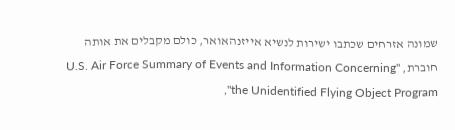שמונה אזרחים שכתבו ישירות לנשיא אייזנהאואר, כולם מקבלים את אותה חוברת, "U.S. Air Force Summary of Events and Information Concerning the Unidentified Flying Object Program",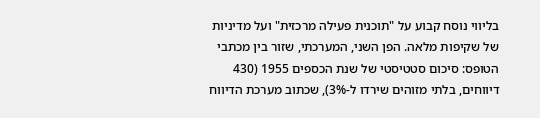בליווי נוסח קבוע על "תוכנית פעילה מרכזית" ועל מדיניות של שקיפות מלאה. הפן השני, המערכתי, שזור בין מכתבי הטופס: סיכום סטטיסטי של שנת הכספים 1955 (430 דיווחים, בלתי מזוהים שירדו ל-3%), שכתוב מערכת הדיווח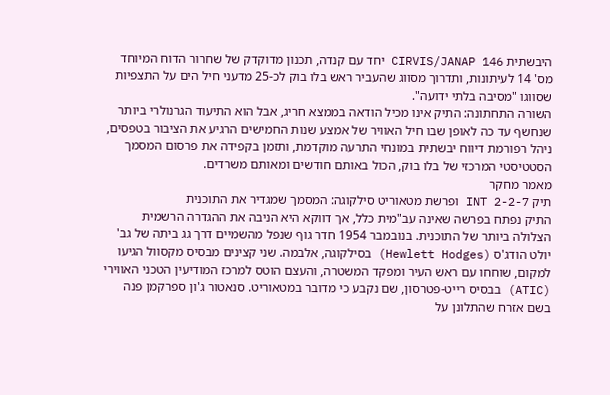היבשתית CIRVIS/JANAP 146 יחד עם קנדה, תכנון מדוקדק של שחרור הדוח המיוחד מס' 14 לעיתונות, ותדרוך מסווג שהעביר ראש בלו בוק לכ-25 מדעני חיל הים על התצפיות שסווגו "מסיבה בלתי ידועה".
השורה התחתונה: התיק אינו מכיל הודאה בממצא חריג, אבל הוא התיעוד הגרנולרי ביותר שנחשף עד כה לאופן שבו חיל האוויר של אמצע שנות החמישים הרגיע את הציבור בטפסים, ניהל רפורמת דיווח יבשתית במונחי התרעה מוקדמת, ותזמן בקפידה את פרסום המסמך הסטטיסטי המרכזי של בלו בוק, הכול באותם חודשים ומאותם משרדים.
מאמר מחקר
תיק INT 2-2-7 ופרשת מטאוריט סילקוגה: המסמך שמגדיר את התוכנית
התיק נפתח בפרשה שאינה עב"מית כלל, אך דווקא היא הניבה את ההגדרה הרשמית הצלולה ביותר של התוכנית. בנובמבר 1954 חדר גוף שנפל מהשמיים דרך גג ביתה של גב' יולט הודג'ס (Hewlett Hodges) בסילקוגה, אלבמה. שני קצינים מבסיס מקסוול הגיעו למקום, שוחחו עם ראש העיר ומפקד המשטרה, והעצם הוטס למרכז המודיעין הטכני האווירי (ATIC) בבסיס רייט-פטרסון, שם נקבע כי מדובר במטאוריט. סנאטור ג'ון ספרקמן פנה בשם אזרח שהתלונן על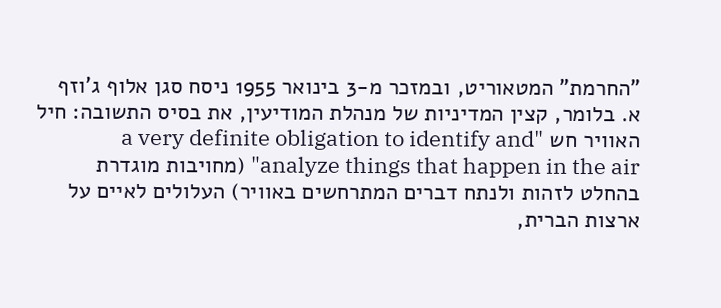"החרמת" המטאוריט, ובמזכר מ-3 בינואר 1955 ניסח סגן אלוף ג'וזף א. בלומר, קצין המדיניות של מנהלת המודיעין, את בסיס התשובה: חיל האוויר חש "a very definite obligation to identify and analyze things that happen in the air" (מחויבות מוגדרת בהחלט לזהות ולנתח דברים המתרחשים באוויר) העלולים לאיים על ארצות הברית,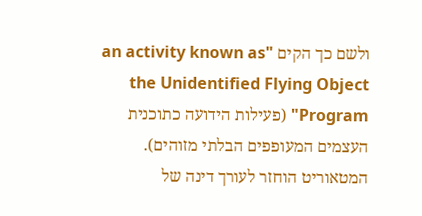ולשם כך הקים "an activity known as the Unidentified Flying Object Program" (פעילות הידועה כתוכנית העצמים המעופפים הבלתי מזוהים).
המטאוריט הוחזר לעורך דינה של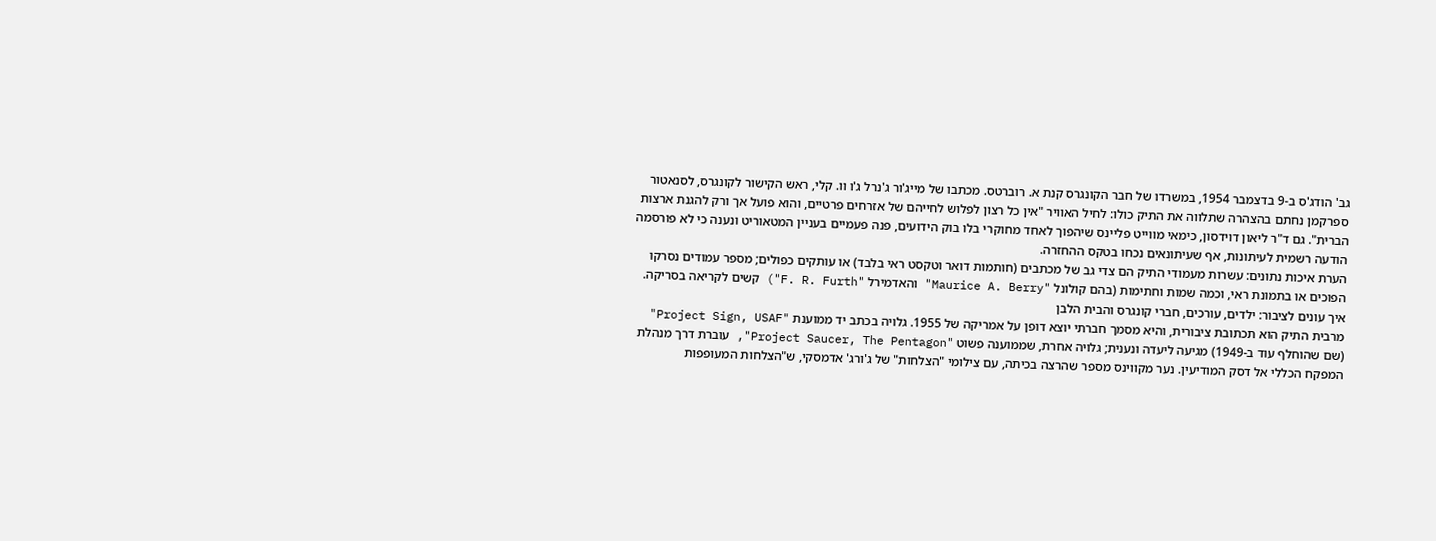גב' הודג'ס ב-9 בדצמבר 1954, במשרדו של חבר הקונגרס קנת א. רוברטס. מכתבו של מייג'ור ג'נרל ג'ו וו. קלי, ראש הקישור לקונגרס, לסנאטור ספרקמן נחתם בהצהרה שתלווה את התיק כולו: לחיל האוויר "אין כל רצון לפלוש לחייהם של אזרחים פרטיים, והוא פועל אך ורק להגנת ארצות הברית". גם ד"ר ליאון דוידסון, כימאי מווייט פליינס שיהפוך לאחד מחוקרי בלו בוק הידועים, פנה פעמיים בעניין המטאוריט ונענה כי לא פורסמה הודעה רשמית לעיתונות, אף שעיתונאים נכחו בטקס ההחזרה.
הערת איכות נתונים: עשרות מעמודי התיק הם צדי גב של מכתבים (חותמות דואר וטקסט ראי בלבד) או עותקים כפולים; מספר עמודים נסרקו הפוכים או בתמונת ראי, וכמה שמות וחתימות (בהם קולונל "Maurice A. Berry" והאדמירל "F. R. Furth") קשים לקריאה בסריקה.
איך עונים לציבור: ילדים, עורכים, חברי קונגרס והבית הלבן
מרבית התיק הוא תכתובת ציבורית, והיא מסמך חברתי יוצא דופן על אמריקה של 1955. גלויה בכתב יד ממוענת "Project Sign, USAF" (שם שהוחלף עוד ב-1949) מגיעה ליעדה ונענית; גלויה אחרת, שממוענה פשוט "Project Saucer, The Pentagon", עוברת דרך מנהלת המפקח הכללי אל דסק המודיעין. נער מקווינס מספר שהרצה בכיתה, עם צילומי "הצלחות" של ג'ורג' אדמסקי, ש"הצלחות המעופפות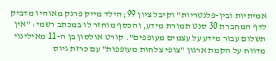אמיתיות ובין-פלנטריות" וקיבל ציון 99; הילד מייק פרנק מאוהיו מדביק לדף המחברת 30 סנט תמורת מידע, והכסף מוחזר לו במכתב רשמי: "אין תשלום עבור מידע על עצמים מעופפים". קורט אולסון בן ה-11 מאילינוי מדווח על הקמת ארגון "צופי צלחות מעופפות" עם כרזת גיוס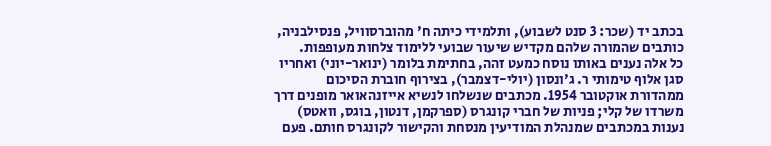בכתב יד (שכר: 3 סנט לשבוע), ותלמידי כיתה ח' מהוברסוויל, פנסילבניה, כותבים שהמורה שלהם מקדיש שיעור שבועי ללימוד צלחות מעופפות.
כל אלה נענים באותו נוסח כמעט זהה, בחתימת בלומר (ינואר-יוני) ואחריו סגן אלוף טימותי ר. ג'ונסון (יולי-דצמבר), בצירוף חוברת הסיכום ממהדורת אוקטובר 1954. מכתבים שנשלחו לנשיא אייזנהאואר מופנים דרך משרדו של קלי; פניות של חברי קונגרס (ספרקמן, דנטון, בוגס, וואטס) נענות במכתבים שמנהלת המודיעין מנסחת והקישור לקונגרס חותם. פעם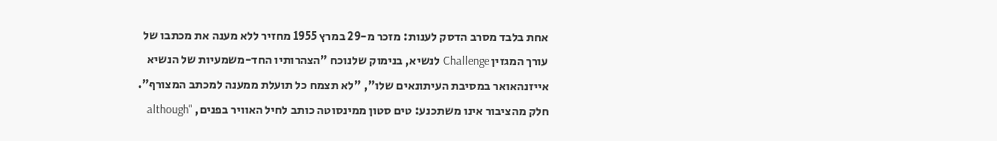אחת בלבד מסרב הדסק לענות: מזכר מ-29 במרץ 1955 מחזיר ללא מענה את מכתבו של עורך המגזין Challenge לנשיא, בנימוק שלנוכח "הצהרותיו החד-משמעיות של הנשיא אייזנהאואר במסיבת העיתונאים שלו", "לא תצמח כל תועלת ממענה למכתב המצורף". חלק מהציבור אינו משתכנע: טים סטון ממינסוטה כותב לחיל האוויר בפנים, "although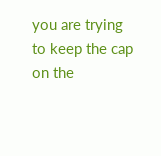you are trying to keep the cap on the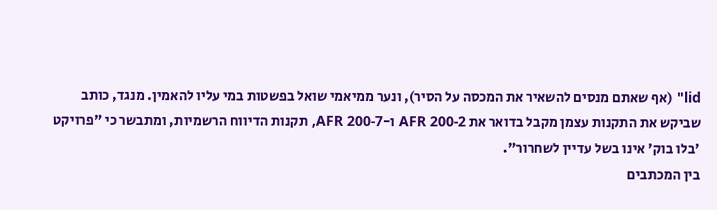lid" (אף שאתם מנסים להשאיר את המכסה על הסיר), ונער ממיאמי שואל בפשטות במי עליו להאמין. מנגד, כותב שביקש את התקנות עצמן מקבל בדואר את AFR 200-2 ו-AFR 200-7, תקנות הדיווח הרשמיות, ומתבשר כי "פרויקט 'בלו בוק' אינו בשל עדיין לשחרור".
בין המכתבים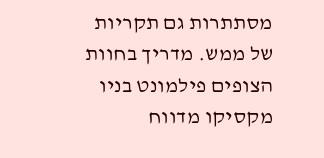מסתתרות גם תקריות של ממש. מדריך בחוות הצופים פילמונט בניו מקסיקו מדווח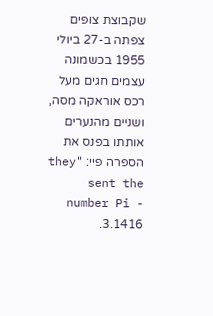שקבוצת צופים צפתה ב-27 ביולי 1955 בכשמונה עצמים חגים מעל רכס אוראקה מסה, ושניים מהנערים אותתו בפנס את הספרה פיי: "they sent the number Pi - 3.1416.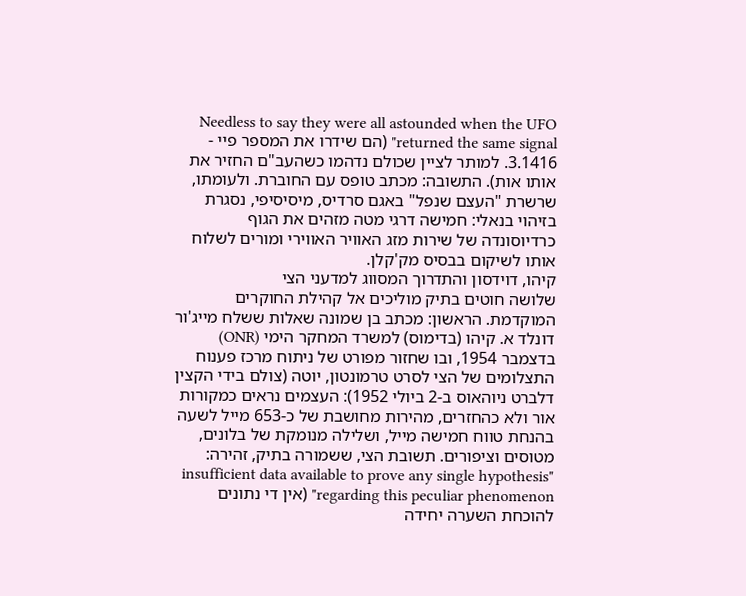Needless to say they were all astounded when the UFO returned the same signal" (הם שידרו את המספר פיי - 3.1416. למותר לציין שכולם נדהמו כשהעב"ם החזיר את אותו אות). התשובה: מכתב טופס עם החוברת. ולעומתו, שרשרת "העצם שנפל" באגם סרדיס, מיסיסיפי, נסגרת בזיהוי בנאלי: חמישה דרגי מטה מזהים את הגוף כרדיוסונדה של שירות מזג האוויר האווירי ומורים לשלוח אותו לשיקום בבסיס מק'קלן.
קיהו, דוידסון והתדרוך המסווג למדעני הצי
שלושה חוטים בתיק מוליכים אל קהילת החוקרים המוקדמת. הראשון: מכתב בן שמונה שאלות ששלח מייג'ור דונלד א. קיהו (בדימוס) למשרד המחקר הימי (ONR) בדצמבר 1954, ובו שחזור מפורט של ניתוח מרכז פענוח התצלומים של הצי לסרט טרמונטון, יוטה (צולם בידי הקצין דלברט ניוהאוס ב-2 ביולי 1952): העצמים נראים כמקורות אור ולא כהחזרים, מהירות מחושבת של כ-653 מייל לשעה בהנחת טווח חמישה מייל, ושלילה מנומקת של בלונים, מטוסים וציפורים. תשובת הצי, ששמורה בתיק, זהירה: "insufficient data available to prove any single hypothesis regarding this peculiar phenomenon" (אין די נתונים להוכחת השערה יחידה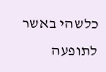כלשהי באשר לתופעה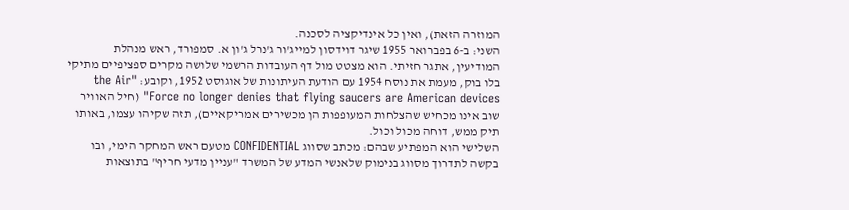המוזרה הזאת), ואין כל אינדיקציה לסכנה.
השני: ב-6 בפברואר 1955 שיגר דוידסון למייג'ור ג'נרל ג'ון א. סמפורד, ראש מנהלת המודיעין, אתגר חזיתי. הוא מצטט מול דף העובדות הרשמי שלושה מקרים ספציפיים מתיקי בלו בוק, מעמת את נוסח 1954 עם הודעת העיתונות של אוגוסט 1952, וקובע: "the Air Force no longer denies that flying saucers are American devices" (חיל האוויר שוב אינו מכחיש שהצלחות המעופפות הן מכשירים אמריקאיים), תזה שקיהו עצמו, באותו תיק ממש, דוחה מכול וכול.
השלישי הוא המפתיע שבהם: מכתב שסווג CONFIDENTIAL מטעם ראש המחקר הימי, ובו בקשה לתדרוך מסווג בנימוק שלאנשי המדע של המשרד "עניין מדעי חריף" בתוצאות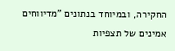החקירה, ובמיוחד בנתונים "מדיווחים אמינים של תצפיות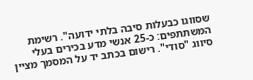שסווגו כבעלות סיבה בלתי ידועה". רשימת המשתתפים: כ-25 אנשי מדע בכירים בעלי סיווג "סודי". רישום בכתב יד על המסמך מציין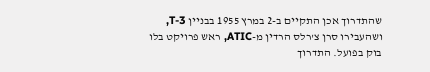שהתדרוך אכן התקיים ב-2 במרץ 1955 בבניין T-3, ושהעבירו סרן צ'רלס הרדין מ-ATIC, ראש פרויקט בלו בוק בפועל. התדרוך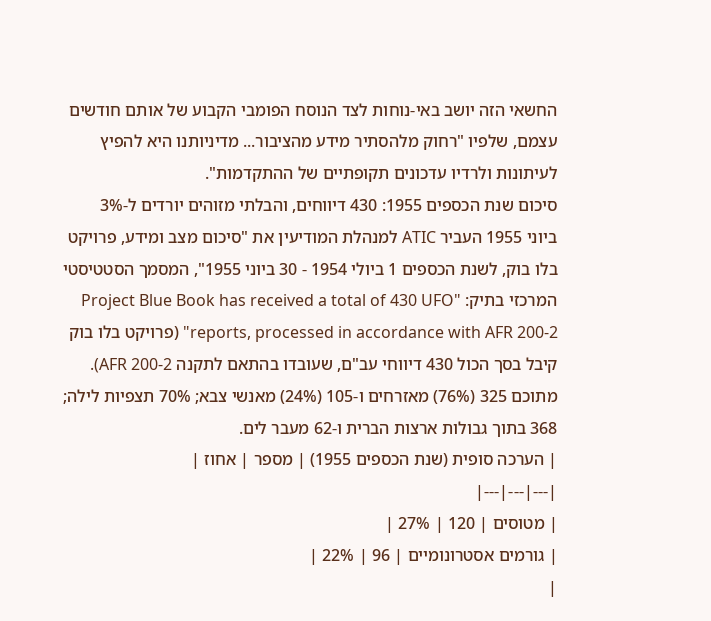החשאי הזה יושב באי-נוחות לצד הנוסח הפומבי הקבוע של אותם חודשים עצמם, שלפיו "רחוק מלהסתיר מידע מהציבור... מדיניותנו היא להפיץ לעיתונות ולרדיו עדכונים תקופתיים של ההתקדמות".
סיכום שנת הכספים 1955: 430 דיווחים, והבלתי מזוהים יורדים ל-3%
ביוני 1955 העביר ATIC למנהלת המודיעין את "סיכום מצב ומידע, פרויקט בלו בוק, לשנת הכספים 1 ביולי 1954 - 30 ביוני 1955", המסמך הסטטיסטי המרכזי בתיק: "Project Blue Book has received a total of 430 UFO reports, processed in accordance with AFR 200-2" (פרויקט בלו בוק קיבל בסך הכול 430 דיווחי עב"ם, שעובדו בהתאם לתקנה AFR 200-2). מתוכם 325 (76%) מאזרחים ו-105 (24%) מאנשי צבא; 70% תצפיות לילה; 368 בתוך גבולות ארצות הברית ו-62 מעבר לים.
| הערכה סופית (שנת הכספים 1955) | מספר | אחוז |
|---|---|---|
| מטוסים | 120 | 27% |
| גורמים אסטרונומיים | 96 | 22% |
|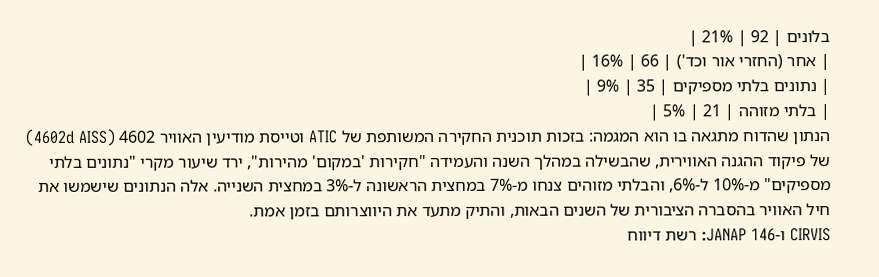בלונים | 92 | 21% |
| אחר (החזרי אור וכד') | 66 | 16% |
| נתונים בלתי מספיקים | 35 | 9% |
| בלתי מזוהה | 21 | 5% |
הנתון שהדוח מתגאה בו הוא המגמה: בזכות תוכנית החקירה המשותפת של ATIC וטייסת מודיעין האוויר 4602 (4602d AISS) של פיקוד ההגנה האווירית, שהבשילה במהלך השנה והעמידה "חקירות 'במקום' מהירות", ירד שיעור מקרי "נתונים בלתי מספיקים" מ-10% ל-6%, והבלתי מזוהים צנחו מ-7% במחצית הראשונה ל-3% במחצית השנייה. אלה הנתונים שישמשו את חיל האוויר בהסברה הציבורית של השנים הבאות, והתיק מתעד את היווצרותם בזמן אמת.
CIRVIS ו-JANAP 146: רשת דיווח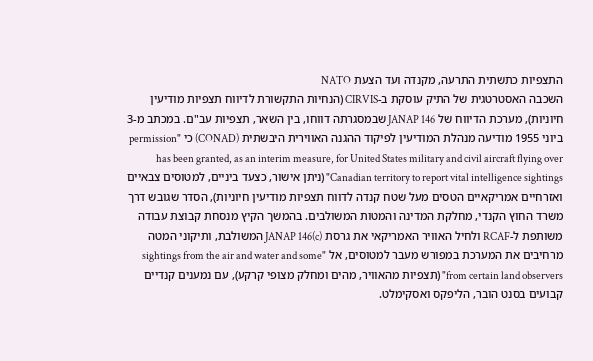התצפיות כתשתית התרעה, מקנדה ועד הצעת NATO
השכבה האסטרטגית של התיק עוסקת ב-CIRVIS (הנחיות התקשורת לדיווח תצפיות מודיעין חיוניות), מערכת הדיווח של JANAP 146 שבמסגרתה דווחו, בין השאר, תצפיות עב"ם. במכתב מ-3 ביוני 1955 מודיעה מנהלת המודיעין לפיקוד ההגנה האווירית היבשתית (CONAD) כי "permission has been granted, as an interim measure, for United States military and civil aircraft flying over Canadian territory to report vital intelligence sightings" (ניתן אישור, כצעד ביניים, למטוסים צבאיים ואזרחיים אמריקאיים הטסים מעל שטח קנדה לדווח תצפיות מודיעין חיוניות), הסדר שגובש דרך משרד החוץ הקנדי, מחלקת המדינה והמטות המשולבים. בהמשך הקיץ מנסחת קבוצת עבודה משותפת ל-RCAF ולחיל האוויר האמריקאי את גרסת JANAP 146(c) המשולבת, ותיקוני המטה מרחיבים את המערכת במפורש מעבר למטוסים, אל "sightings from the air and water and some from certain land observers" (תצפיות מהאוויר, מהים ומחלק מצופי קרקע), עם נמענים קנדיים קבועים בסנט הובר, הליפקס ואסקימלט.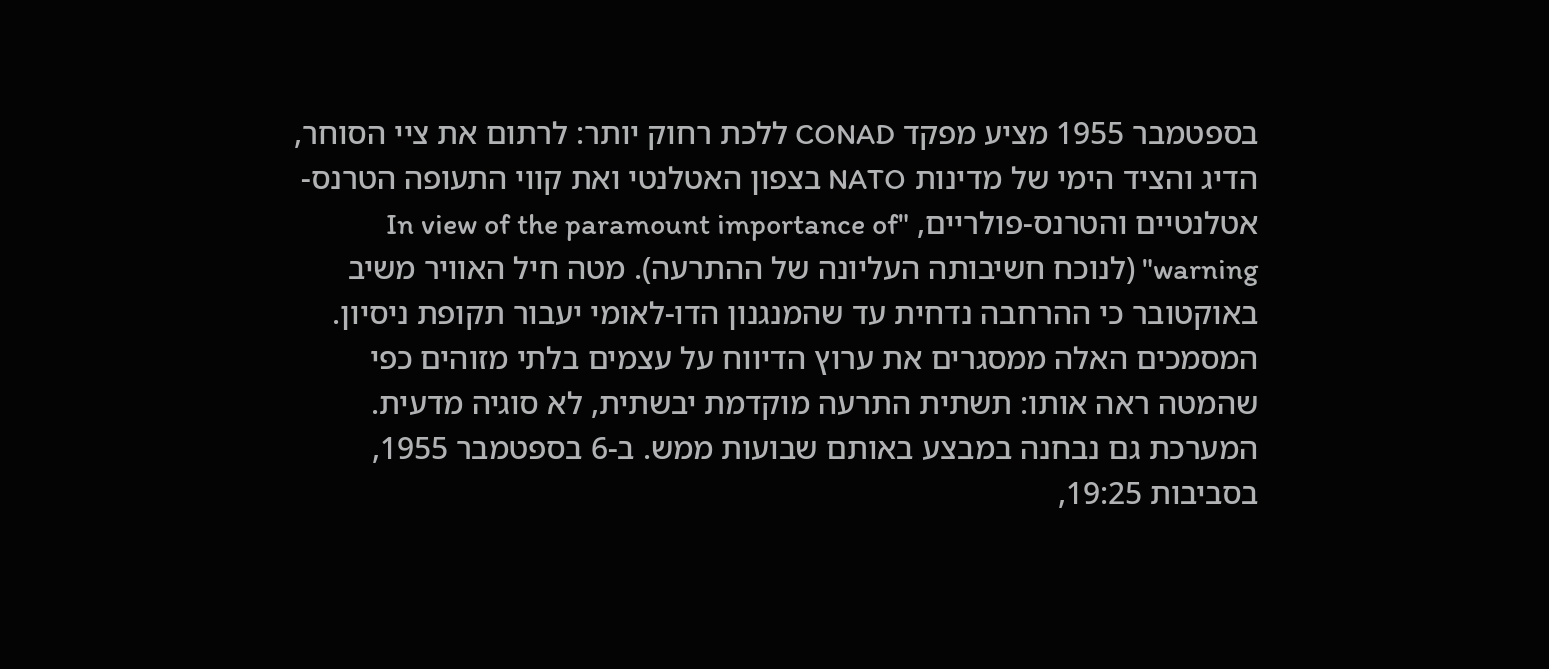בספטמבר 1955 מציע מפקד CONAD ללכת רחוק יותר: לרתום את ציי הסוחר, הדיג והציד הימי של מדינות NATO בצפון האטלנטי ואת קווי התעופה הטרנס-אטלנטיים והטרנס-פולריים, "In view of the paramount importance of warning" (לנוכח חשיבותה העליונה של ההתרעה). מטה חיל האוויר משיב באוקטובר כי ההרחבה נדחית עד שהמנגנון הדו-לאומי יעבור תקופת ניסיון. המסמכים האלה ממסגרים את ערוץ הדיווח על עצמים בלתי מזוהים כפי שהמטה ראה אותו: תשתית התרעה מוקדמת יבשתית, לא סוגיה מדעית.
המערכת גם נבחנה במבצע באותם שבועות ממש. ב-6 בספטמבר 1955, בסביבות 19:25,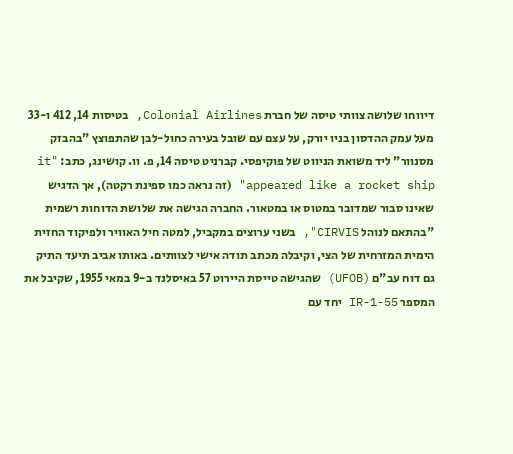דיווחו שלושה צוותי טיסה של חברת Colonial Airlines, בטיסות 14, 412 ו-33 מעל עמק ההדסון בניו יורק, על עצם עם שובל בעירה כחול-לבן שהתפוצץ "בהבזק מסנוור" ליד משואת הניווט של פוקיפסי. קברניט טיסה 14, פ. וו. קושינג, כתב: "it appeared like a rocket ship" (זה נראה כמו ספינת רקטה), אך הדגיש שאינו סבור שמדובר במטוס או במטאור. החברה הגישה את שלושת הדוחות רשמית "בהתאם לנוהל CIRVIS", בשני ערוצים במקביל, למטה חיל האוויר ולפיקוד החזית הימית המזרחית של הצי, וקיבלה מכתב תודה אישי לצוותים. באותו אביב תיעד התיק גם דוח עב"ם (UFOB) שהגישה טייסת היירוט 57 באיסלנד ב-9 במאי 1955, שקיבל את המספר IR-1-55 יחד עם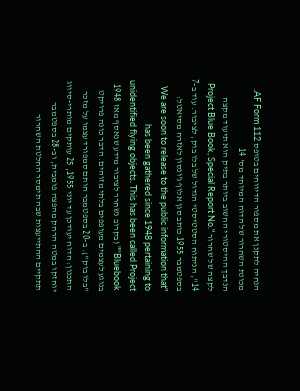הנחיה לתקנן את מספור הדיווחים בטופס AF Form 112.
מכונת השחרור של הדוח המיוחד מס' 14
הנדבך ההיסטורי החשוב ביותר בתיק הוא תיעוד מקצה לקצה של שחרור "Project Blue Book, Special Report No. 14", הניתוח הסטטיסטי הגדול של בלו בוק, לציבור. עוד ב-7 בספטמבר 1955 כותב סגן אלוף ג'ונסון לאזרח מסיאטל: "We are soon to release to the public information that has been gathered since 1948 pertaining to unidentified flying objects. This has been called Project 'Bluebook'" (בקרוב נשחרר לציבור מידע שנאסף מאז 1948 בנוגע לעצמים מעופפים בלתי מזוהים. הדבר כונה פרויקט "בלו בוק"). ב-20 בספטמבר חותם סמפורד עצמו על מזכר התכנון: הדוח יעודכן עד יוני 1955, 25 עותקים מותרי-סיווג יוחזקו במטה הרחק מהפצה פומבית, וב-28 בספטמבר תתקיים ההתייעצות שבה תימסר החלטת השחרור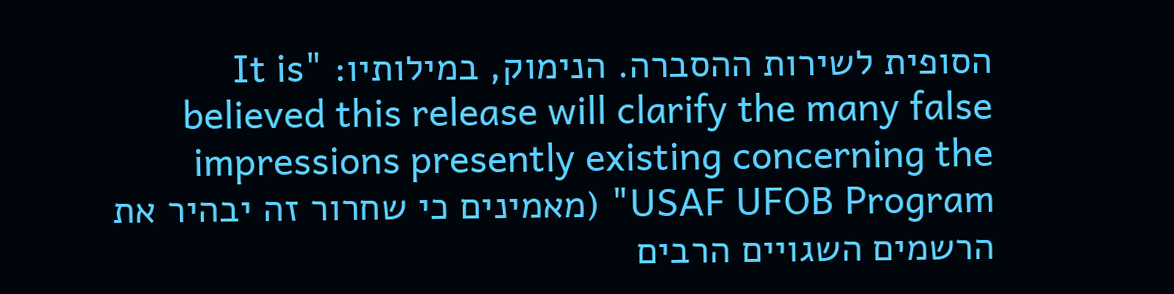הסופית לשירות ההסברה. הנימוק, במילותיו: "It is believed this release will clarify the many false impressions presently existing concerning the USAF UFOB Program" (מאמינים כי שחרור זה יבהיר את הרשמים השגויים הרבים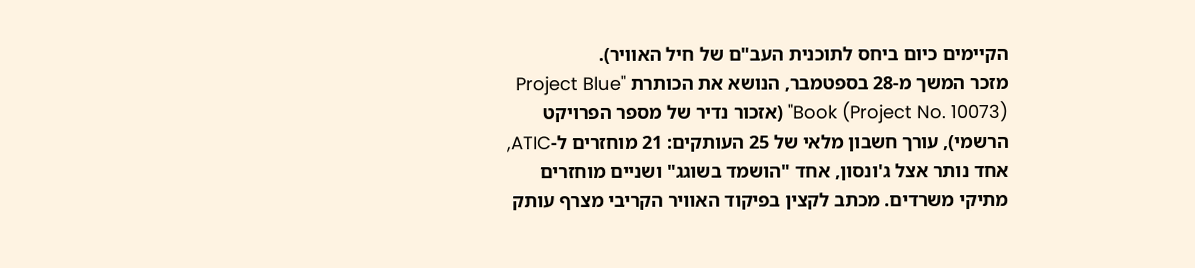הקיימים כיום ביחס לתוכנית העב"ם של חיל האוויר).
מזכר המשך מ-28 בספטמבר, הנושא את הכותרת "Project Blue Book (Project No. 10073)" (אזכור נדיר של מספר הפרויקט הרשמי), עורך חשבון מלאי של 25 העותקים: 21 מוחזרים ל-ATIC, אחד נותר אצל ג'ונסון, אחד "הושמד בשוגג" ושניים מוחזרים מתיקי משרדים. מכתב לקצין בפיקוד האוויר הקריבי מצרף עותק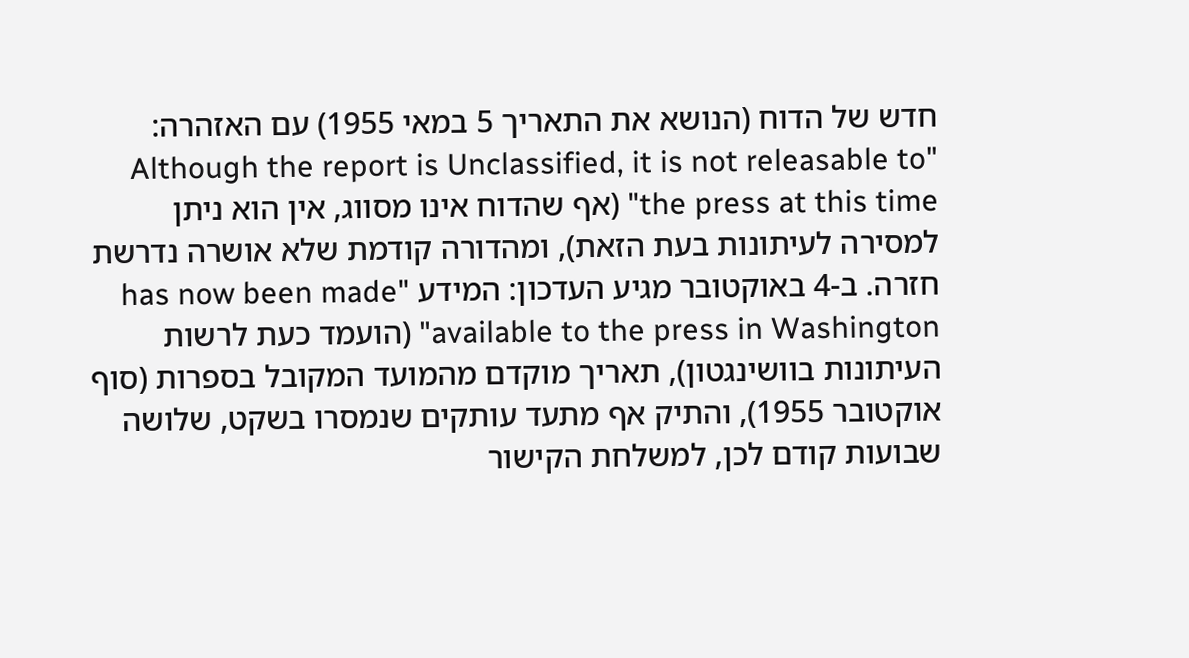חדש של הדוח (הנושא את התאריך 5 במאי 1955) עם האזהרה: "Although the report is Unclassified, it is not releasable to the press at this time" (אף שהדוח אינו מסווג, אין הוא ניתן למסירה לעיתונות בעת הזאת), ומהדורה קודמת שלא אושרה נדרשת חזרה. ב-4 באוקטובר מגיע העדכון: המידע "has now been made available to the press in Washington" (הועמד כעת לרשות העיתונות בוושינגטון), תאריך מוקדם מהמועד המקובל בספרות (סוף אוקטובר 1955), והתיק אף מתעד עותקים שנמסרו בשקט, שלושה שבועות קודם לכן, למשלחת הקישור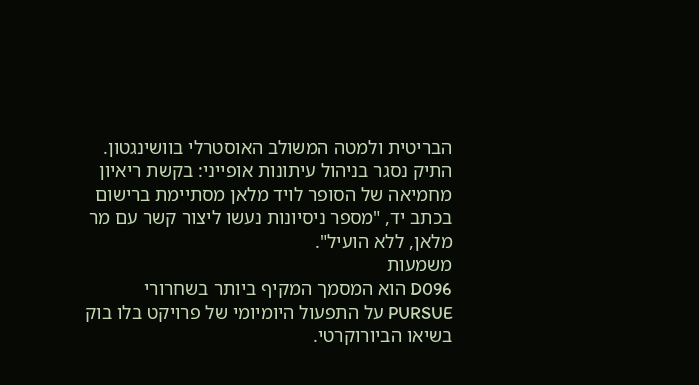הבריטית ולמטה המשולב האוסטרלי בוושינגטון. התיק נסגר בניהול עיתונות אופייני: בקשת ריאיון מחמיאה של הסופר לויד מלאן מסתיימת ברישום בכתב יד, "מספר ניסיונות נעשו ליצור קשר עם מר מלאן, ללא הועיל".
משמעות
D096 הוא המסמך המקיף ביותר בשחרורי PURSUE על התפעול היומיומי של פרויקט בלו בוק בשיאו הביורוקרטי.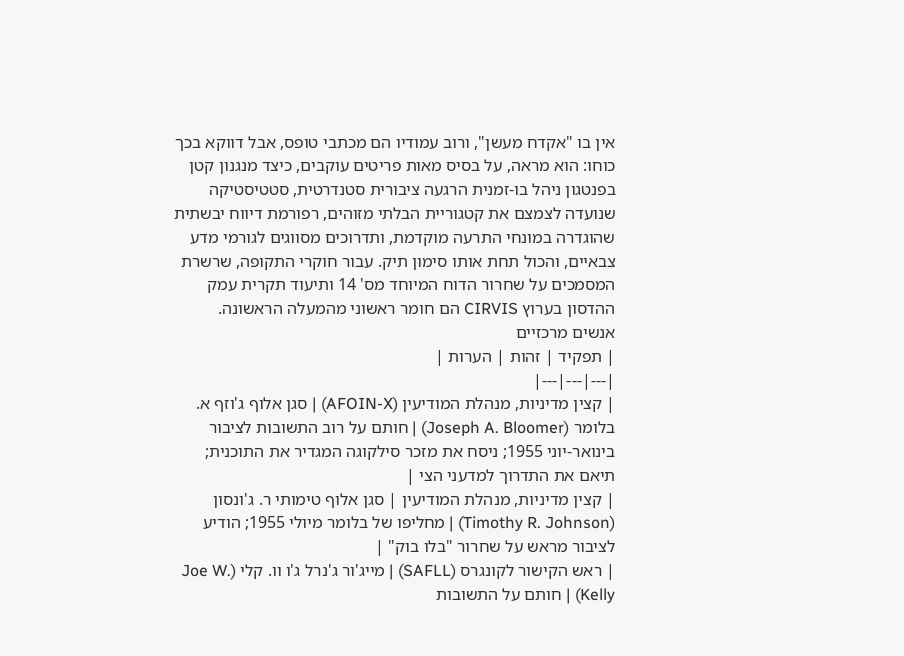אין בו "אקדח מעשן", ורוב עמודיו הם מכתבי טופס, אבל דווקא בכך כוחו: הוא מראה, על בסיס מאות פריטים עוקבים, כיצד מנגנון קטן בפנטגון ניהל בו-זמנית הרגעה ציבורית סטנדרטית, סטטיסטיקה שנועדה לצמצם את קטגוריית הבלתי מזוהים, רפורמת דיווח יבשתית שהוגדרה במונחי התרעה מוקדמת, ותדרוכים מסווגים לגורמי מדע צבאיים, והכול תחת אותו סימון תיק. עבור חוקרי התקופה, שרשרת המסמכים על שחרור הדוח המיוחד מס' 14 ותיעוד תקרית עמק ההדסון בערוץ CIRVIS הם חומר ראשוני מהמעלה הראשונה.
אנשים מרכזיים
| תפקיד | זהות | הערות |
|---|---|---|
| קצין מדיניות, מנהלת המודיעין (AFOIN-X) | סגן אלוף ג'וזף א. בלומר (Joseph A. Bloomer) | חותם על רוב התשובות לציבור בינואר-יוני 1955; ניסח את מזכר סילקוגה המגדיר את התוכנית; תיאם את התדרוך למדעני הצי |
| קצין מדיניות, מנהלת המודיעין | סגן אלוף טימותי ר. ג'ונסון (Timothy R. Johnson) | מחליפו של בלומר מיולי 1955; הודיע לציבור מראש על שחרור "בלו בוק" |
| ראש הקישור לקונגרס (SAFLL) | מייג'ור ג'נרל ג'ו וו. קלי (Joe W. Kelly) | חותם על התשובות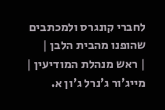לחברי קונגרס ולמכתבים שהופנו מהבית הלבן |
| ראש מנהלת המודיעין | מייג'ור ג'נרל ג'ון א.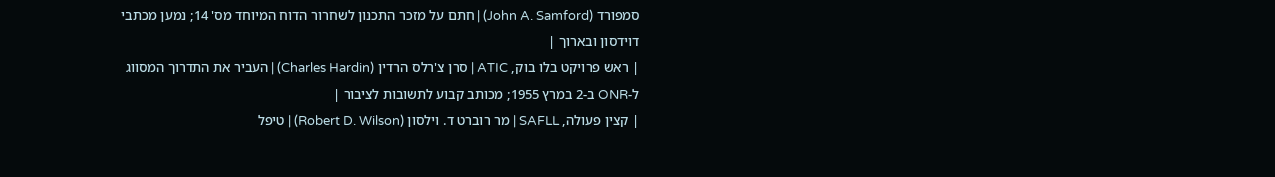סמפורד (John A. Samford) | חתם על מזכר התכנון לשחרור הדוח המיוחד מס' 14; נמען מכתבי דוידסון ובארוך |
| ראש פרויקט בלו בוק, ATIC | סרן צ'רלס הרדין (Charles Hardin) | העביר את התדרוך המסווג ל-ONR ב-2 במרץ 1955; מכותב קבוע לתשובות לציבור |
| קצין פעולה, SAFLL | מר רוברט ד. וילסון (Robert D. Wilson) | טיפל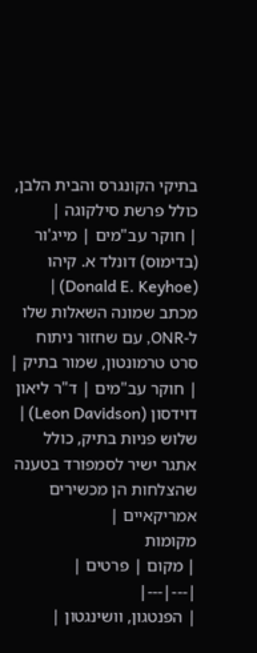בתיקי הקונגרס והבית הלבן, כולל פרשת סילקוגה |
| חוקר עב"מים | מייג'ור (בדימוס) דונלד א. קיהו (Donald E. Keyhoe) | מכתב שמונה השאלות שלו ל-ONR, עם שחזור ניתוח סרט טרמונטון, שמור בתיק |
| חוקר עב"מים | ד"ר ליאון דוידסון (Leon Davidson) | שלוש פניות בתיק, כולל אתגר ישיר לסמפורד בטענה שהצלחות הן מכשירים אמריקאיים |
מקומות
| מקום | פרטים |
|---|---|
| הפנטגון, וושינגטון |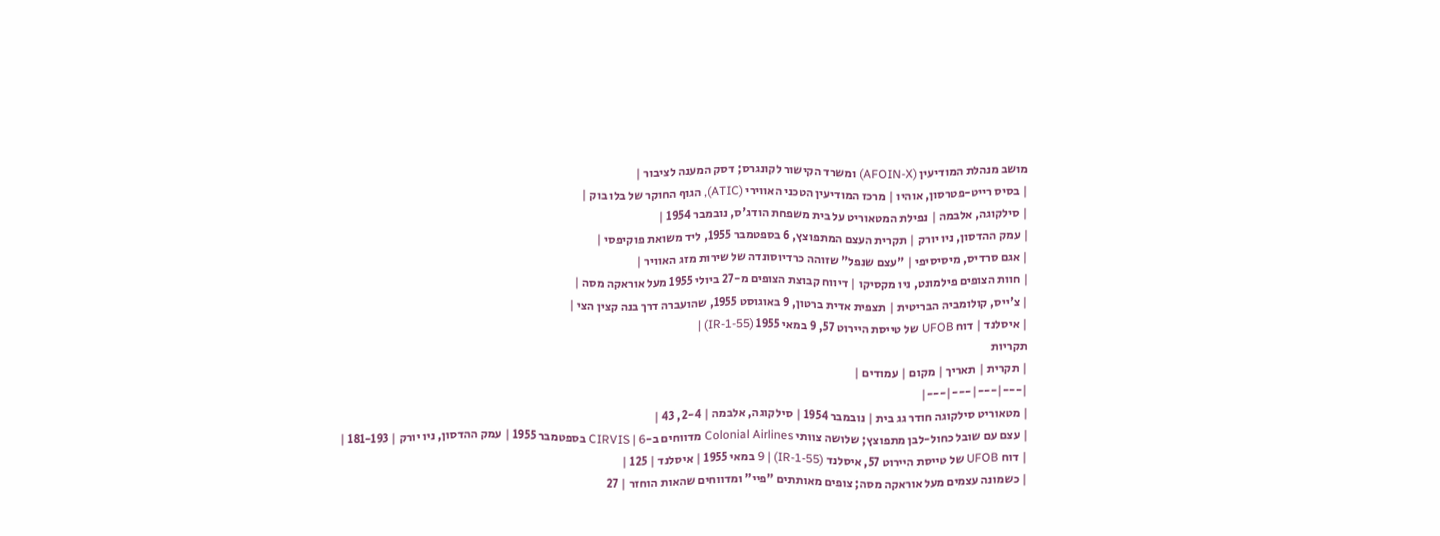מושב מנהלת המודיעין (AFOIN-X) ומשרד הקישור לקונגרס; דסק המענה לציבור |
| בסיס רייט-פטרסון, אוהיו | מרכז המודיעין הטכני האווירי (ATIC), הגוף החוקר של בלו בוק |
| סילקוגה, אלבמה | נפילת המטאוריט על בית משפחת הודג'ס, נובמבר 1954 |
| עמק ההדסון, ניו יורק | תקרית העצם המתפוצץ, 6 בספטמבר 1955, ליד משואת פוקיפסי |
| אגם סרדיס, מיסיסיפי | "עצם שנפל" שזוהה כרדיוסונדה של שירות מזג האוויר |
| חוות הצופים פילמונט, ניו מקסיקו | דיווח קבוצת הצופים מ-27 ביולי 1955 מעל אוראקה מסה |
| צ'ייס, קולומביה הבריטית | תצפית אדית ברטון, 9 באוגוסט 1955, שהועברה דרך בנה קצין הצי |
| איסלנד | דוח UFOB של טייסת היירוט 57, 9 במאי 1955 (IR-1-55) |
תקריות
| תקרית | תאריך | מקום | עמודים |
|---|---|---|---|
| מטאוריט סילקוגה חודר גג בית | נובמבר 1954 | סילקוגה, אלבמה | 2-4, 43 |
| עצם עם שובל כחול-לבן מתפוצץ; שלושה צוותי Colonial Airlines מדווחים ב-CIRVIS | 6 בספטמבר 1955 | עמק ההדסון, ניו יורק | 181-193 |
| דוח UFOB של טייסת היירוט 57, איסלנד (IR-1-55) | 9 במאי 1955 | איסלנד | 125 |
| כשמונה עצמים מעל אוראקה מסה; צופים מאותתים "פיי" ומדווחים שהאות הוחזר | 27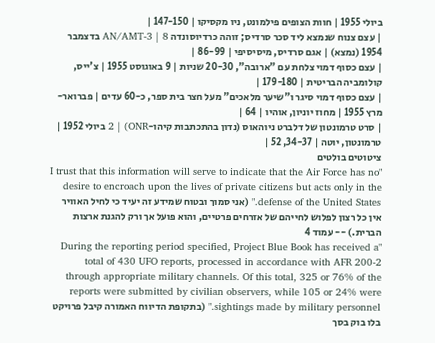ביולי 1955 | חוות הצופים פילמונט, ניו מקסיקו | 147-150 |
| עצם צנוח שנמצא ליד סכר סרדיס; זוהה כרדיוסונדה AN/AMT-3 | 8 בדצמבר 1954 (נמצא) | אגם סרדיס, מיסיסיפי | 86-99 |
| עצם כסוף דמוי צלחת עם "ארובה", 20-30 שניות | 9 באוגוסט 1955 | צ'ייס, קולומביה הבריטית | 179-180 |
| עצם כסוף דמוי סיגר ו"שיער מלאכים" מעל חצר בית ספר, כ-60 עדים | פברואר-מרץ 1955 | מחוז יוניון, אוהיו | 64 |
| סרט טרמונטון של דלברט ניוהאוס (נדון בהתכתבות קיהו-ONR) | 2 ביולי 1952 | טרמונטון, יוטה | 34-37, 52 |
ציטוטים בולטים
"I trust that this information will serve to indicate that the Air Force has no desire to encroach upon the lives of private citizens but acts only in the defense of the United States." (אני סמוך ובטוח שמידע זה יעיד כי לחיל האוויר אין כל רצון לפלוש לחייהם של אזרחים פרטיים, והוא פועל אך ורק להגנת ארצות הברית.) -- עמוד 4
"During the reporting period specified, Project Blue Book has received a total of 430 UFO reports, processed in accordance with AFR 200-2 through appropriate military channels. Of this total, 325 or 76% of the reports were submitted by civilian observers, while 105 or 24% were sightings made by military personnel." (בתקופת הדיווח האמורה קיבל פרויקט בלו בוק בסך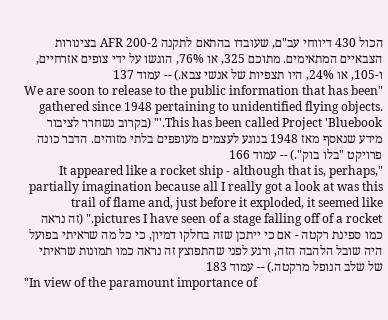הכול 430 דיווחי עב"ם, שעובדו בהתאם לתקנה AFR 200-2 בצינורות הצבאיים המתאימים. מתוכם 325, או 76%, הוגשו על ידי צופים אזרחיים, ו-105, או 24%, היו תצפיות של אנשי צבא.) -- עמוד 137
"We are soon to release to the public information that has been gathered since 1948 pertaining to unidentified flying objects. This has been called Project 'Bluebook.'" (בקרוב נשחרר לציבור מידע שנאסף מאז 1948 בנוגע לעצמים מעופפים בלתי מזוהים. הדבר כונה פרויקט "בלו בוק".) -- עמוד 166
"It appeared like a rocket ship - although that is, perhaps, partially imagination because all I really got a look at was this trail of flame and, just before it exploded, it seemed like pictures I have seen of a stage falling off of a rocket." (זה נראה כמו ספינת רקטה - אם כי ייתכן שזה בחלקו דמיון, כי כל מה שראיתי בפועל היה שובל הלהבה הזה, ורגע לפני שהתפוצץ זה נראה כמו תמונות שראיתי של שלב הנופל מרקטה.) -- עמוד 183
"In view of the paramount importance of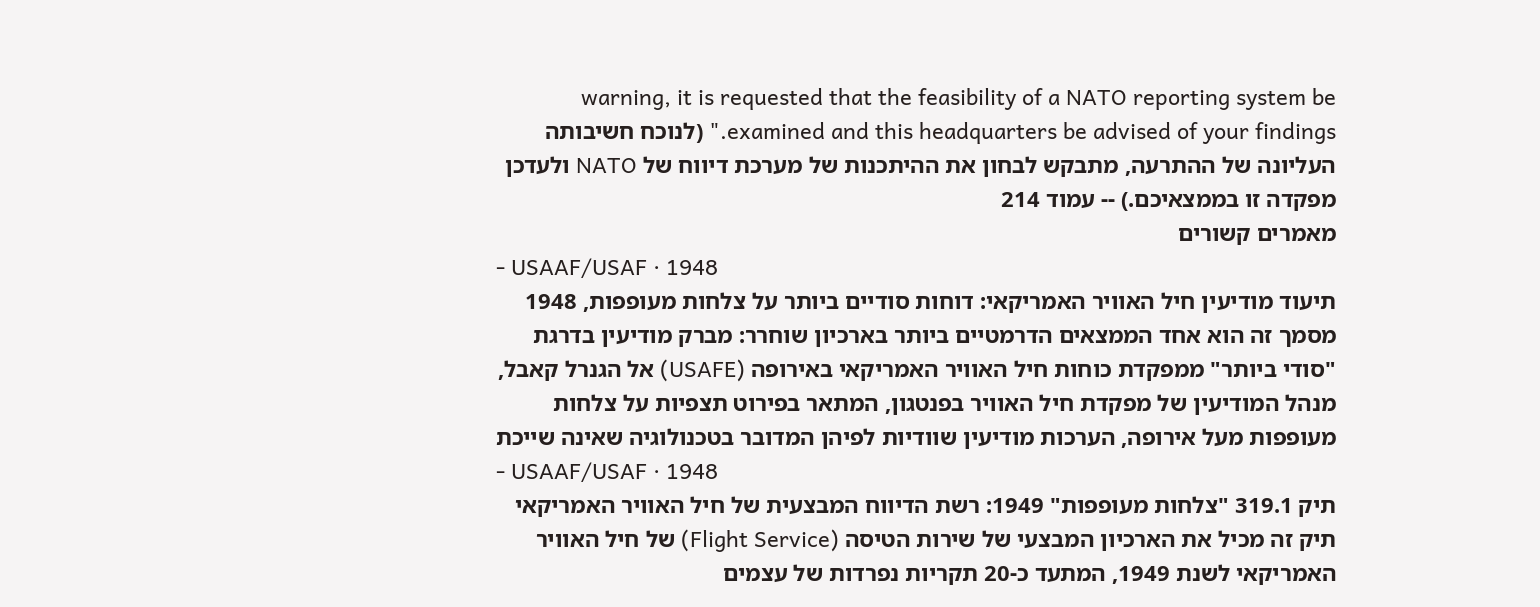warning, it is requested that the feasibility of a NATO reporting system be examined and this headquarters be advised of your findings." (לנוכח חשיבותה העליונה של ההתרעה, מתבקש לבחון את ההיתכנות של מערכת דיווח של NATO ולעדכן מפקדה זו בממצאיכם.) -- עמוד 214
מאמרים קשורים
- USAAF/USAF · 1948
תיעוד מודיעין חיל האוויר האמריקאי: דוחות סודיים ביותר על צלחות מעופפות, 1948
מסמך זה הוא אחד הממצאים הדרמטיים ביותר בארכיון שוחרר: מברק מודיעין בדרגת "סודי ביותר" ממפקדת כוחות חיל האוויר האמריקאי באירופה (USAFE) אל הגנרל קאבל, מנהל המודיעין של מפקדת חיל האוויר בפנטגון, המתאר בפירוט תצפיות על צלחות מעופפות מעל אירופה, הערכות מודיעין שוודיות לפיהן המדובר בטכנולוגיה שאינה שייכת
- USAAF/USAF · 1948
תיק 319.1 "צלחות מעופפות" 1949: רשת הדיווח המבצעית של חיל האוויר האמריקאי
תיק זה מכיל את הארכיון המבצעי של שירות הטיסה (Flight Service) של חיל האוויר האמריקאי לשנת 1949, המתעד כ-20 תקריות נפרדות של עצמים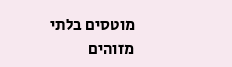מוטסים בלתי מזוהים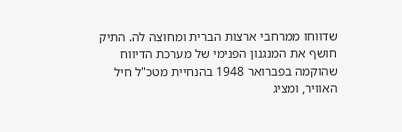שדווחו ממרחבי ארצות הברית ומחוצה לה. התיק חושף את המנגנון הפנימי של מערכת הדיווח שהוקמה בפברואר 1948 בהנחיית מטכ"ל חיל האוויר, ומציג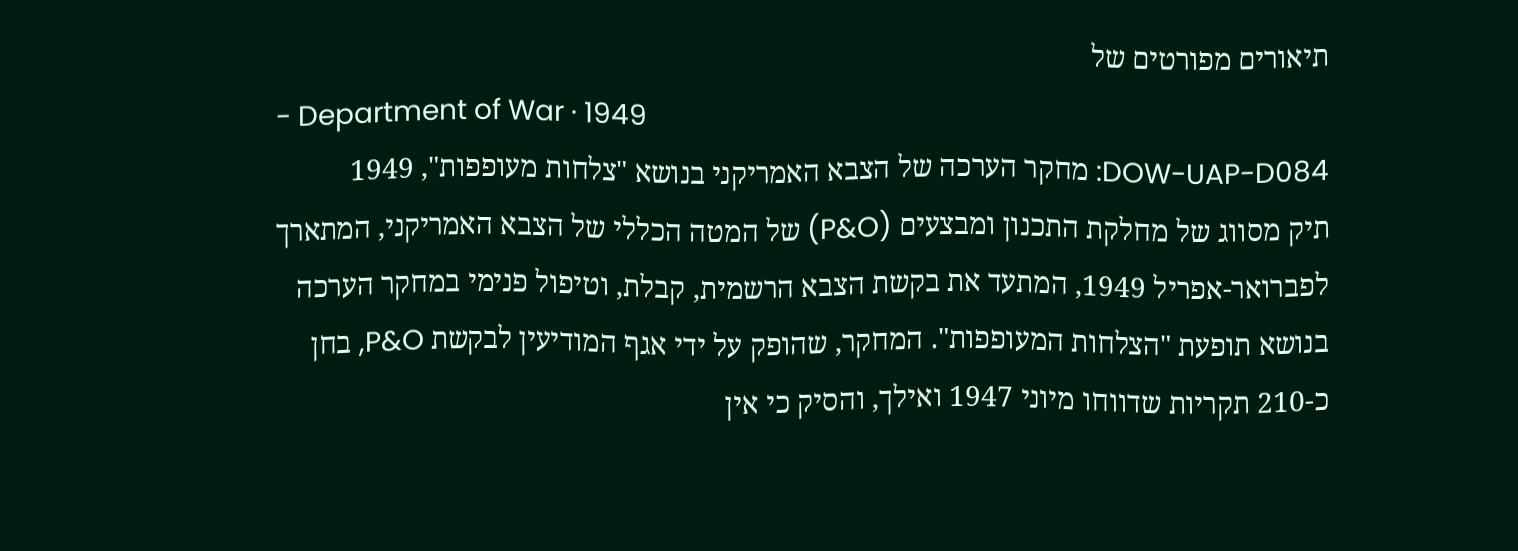תיאורים מפורטים של
- Department of War · 1949
DOW-UAP-D084: מחקר הערכה של הצבא האמריקני בנושא "צלחות מעופפות", 1949
תיק מסווג של מחלקת התכנון ומבצעים (P&O) של המטה הכללי של הצבא האמריקני, המתארך לפברואר-אפריל 1949, המתעד את בקשת הצבא הרשמית, קבלת, וטיפול פנימי במחקר הערכה בנושא תופעת "הצלחות המעופפות". המחקר, שהופק על ידי אגף המודיעין לבקשת P&O, בחן כ-210 תקריות שדווחו מיוני 1947 ואילך, והסיק כי אין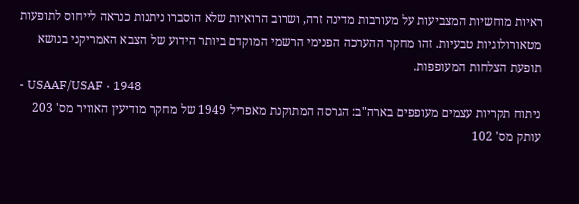ראיות מוחשיות המצביעות על מעורבות מדינה זרה, ושרוב הרואיות שלא הוסברו ניתנות כנראה לייחוס לתופעות מטאורולוגיות טבעיות. זהו מחקר ההערכה הפנימי הרשמי המוקדם ביותר הידוע של הצבא האמריקני בנושא תופעת הצלחות המעופפות.
- USAAF/USAF · 1948
ניתוח תקריות עצמים מעופפים בארה"ב: הגרסה המתוקנת מאפריל 1949 של מחקר מודיעין האוויר מס' 203
עותק מס' 102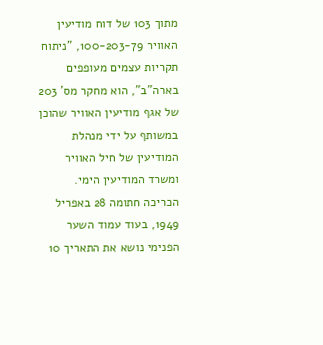מתוך 103 של דוח מודיעין האוויר 100-203-79, "ניתוח תקריות עצמים מעופפים בארה"ב", הוא מחקר מס' 203 של אגף מודיעין האוויר שהוכן במשותף על ידי מנהלת המודיעין של חיל האוויר ומשרד המודיעין הימי. הכריכה חתומה 28 באפריל 1949, בעוד עמוד השער הפנימי נושא את התאריך 10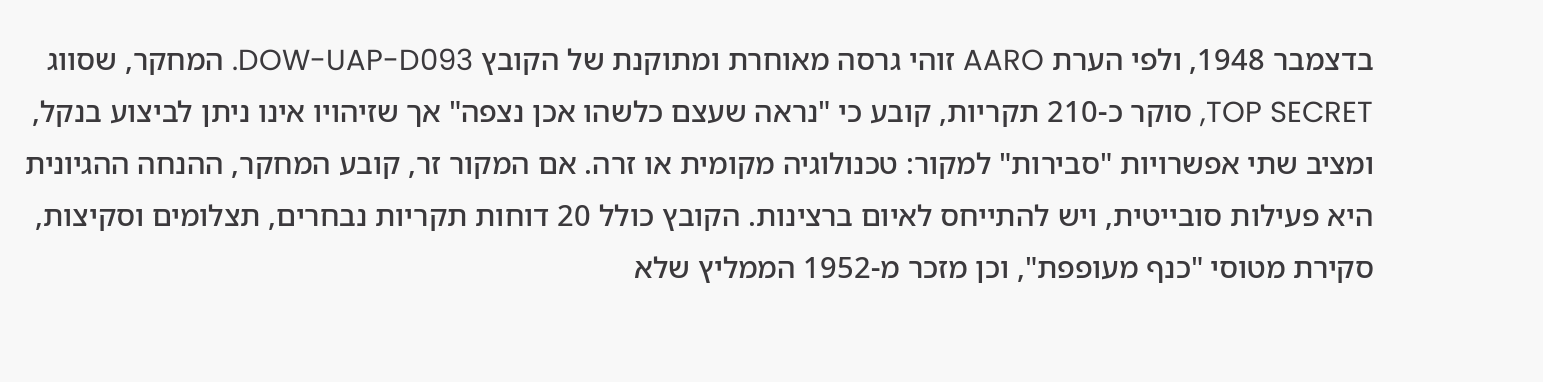בדצמבר 1948, ולפי הערת AARO זוהי גרסה מאוחרת ומתוקנת של הקובץ DOW-UAP-D093. המחקר, שסווג TOP SECRET, סוקר כ-210 תקריות, קובע כי "נראה שעצם כלשהו אכן נצפה" אך שזיהויו אינו ניתן לביצוע בנקל, ומציב שתי אפשרויות "סבירות" למקור: טכנולוגיה מקומית או זרה. אם המקור זר, קובע המחקר, ההנחה ההגיונית היא פעילות סובייטית, ויש להתייחס לאיום ברצינות. הקובץ כולל 20 דוחות תקריות נבחרים, תצלומים וסקיצות, סקירת מטוסי "כנף מעופפת", וכן מזכר מ-1952 הממליץ שלא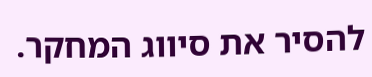להסיר את סיווג המחקר.